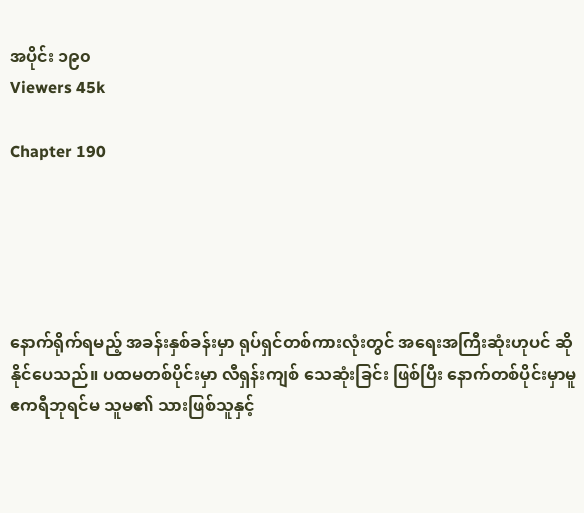အပိုင်း ၁၉၀
Viewers 45k

Chapter 190





နောက်ရိုက်ရမည့် အခန်းနှစ်ခန်းမှာ ရုပ်ရှင်တစ်ကားလုံးတွင် အရေးအကြီးဆုံးဟုပင် ဆိုနိုင်ပေသည်။ ပထမတစ်ပိုင်းမှာ လီရှန်းကျစ် သေဆုံးခြင်း ဖြစ်ပြီး နောက်တစ်ပိုင်းမှာမူ ဧကရီဘုရင်မ သူမ၏ သားဖြစ်သူနှင့်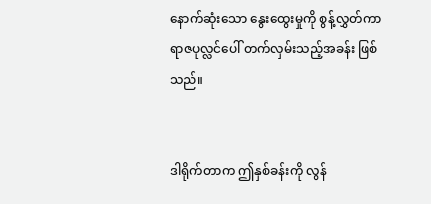နောက်ဆုံးသော နွေးထွေးမှုကို စွန့်လွှတ်ကာ ရာဇပုလ္လင်ပေါ် တက်လှမ်းသည့်အခန်း ဖြစ်သည်။


ဒါရိုက်တာက ဤနှစ်ခန်းကို လွန်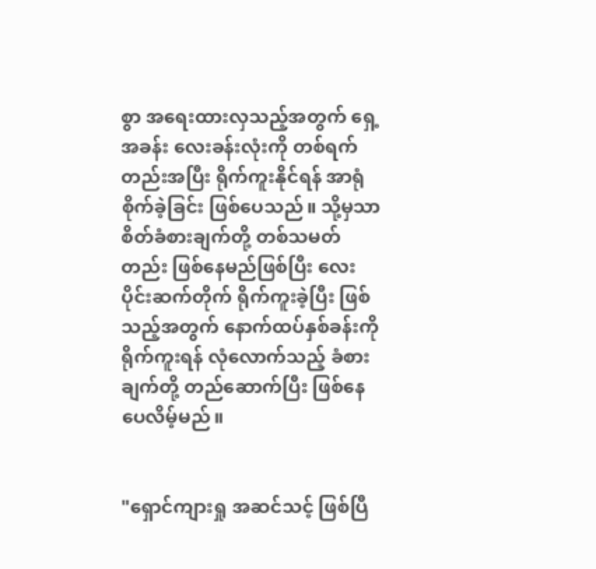စွာ အရေးထားလှသည့်အတွက် ရှေ့အခန်း လေးခန်းလုံးကို တစ်ရက်တည်းအပြီး ရိုက်ကူးနိုင်ရန် အာရုံစိုက်ခဲ့ခြင်း ဖြစ်ပေသည်။ သို့မှသာ စိတ်ခံစားချက်တို့ တစ်သမတ်တည်း ဖြစ်နေမည်ဖြစ်ပြီး လေးပိုင်းဆက်တိုက် ရိုက်ကူးခဲ့ပြီး ဖြစ်သည့်အတွက် နောက်ထပ်နှစ်ခန်းကို ရိုက်ကူးရန် လုံလောက်သည့် ခံစားချက်တို့ တည်ဆောက်ပြီး ဖြစ်နေပေလိမ့်မည်။


"ရှောင်ကျားရှု အဆင်သင့် ဖြစ်ပြီ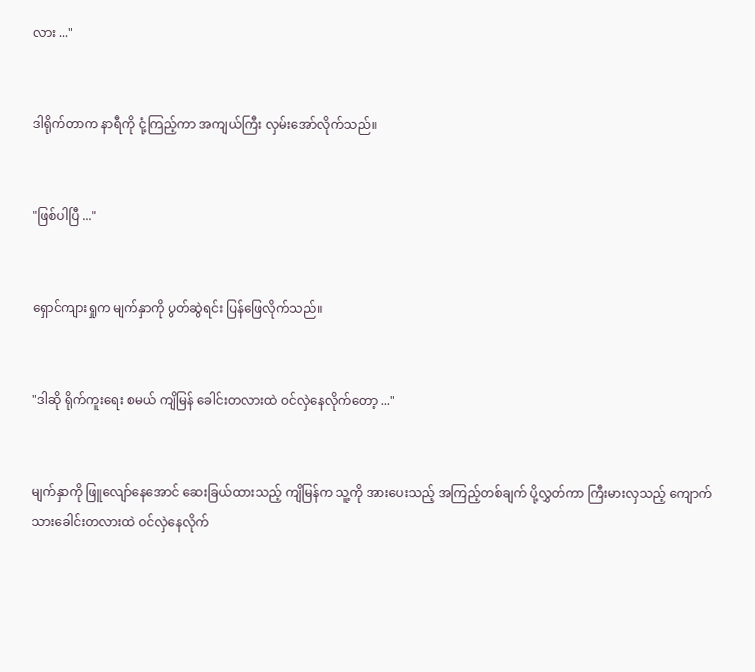လား ..."


ဒါရိုက်တာက နာရီကို ငုံ့ကြည့်ကာ အကျယ်ကြီး လှမ်းအော်လိုက်သည်။


"ဖြစ်ပါပြီ ..."


ရှောင်ကျားရှုက မျက်နှာကို ပွတ်ဆွဲရင်း ပြန်ဖြေလိုက်သည်။


"ဒါဆို ရိုက်ကူးရေး စမယ် ကျိမြန် ခေါင်းတလားထဲ ဝင်လှဲနေလိုက်တော့ ..."


မျက်နှာကို ဖြူလျော်နေအောင် ဆေးခြယ်ထားသည့် ကျိမြန်က သူ့ကို အားပေးသည့် အကြည့်တစ်ချက် ပို့လွှတ်ကာ ကြီးမားလှသည့် ကျောက်သားခေါင်းတလားထဲ ဝင်လှဲနေလိုက်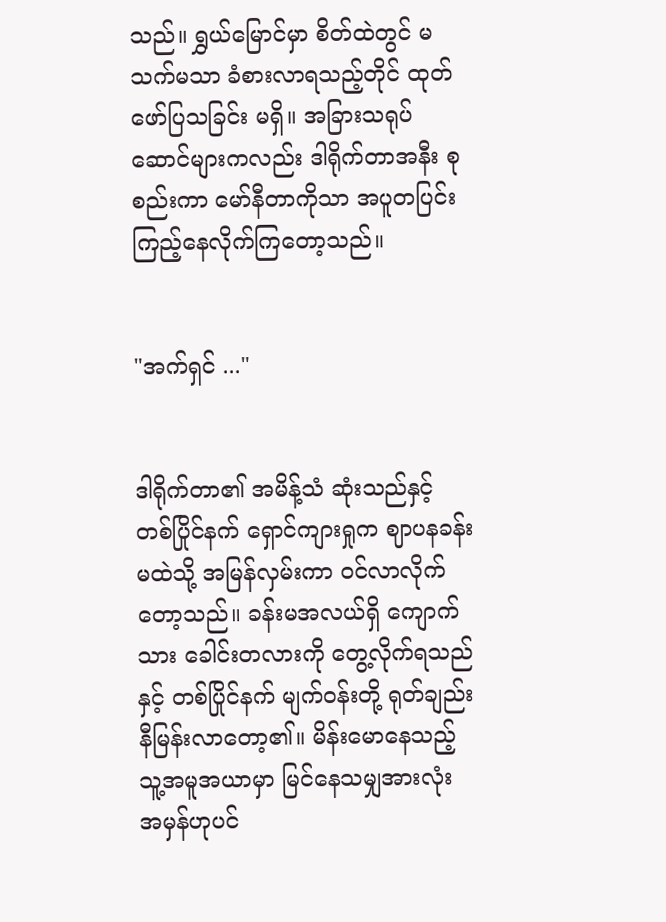သည်။ ရွှယ်မြောင်မှာ စိတ်ထဲတွင် မသက်မသာ ခံစားလာရသည့်တိုင် ထုတ်ဖော်ပြသခြင်း မရှိ။ အခြားသရုပ်ဆောင်များကလည်း ဒါရိုက်တာအနီး စုစည်းကာ မော်နီတာကိုသာ အပူတပြင်း ကြည့်နေလိုက်ကြတော့သည်။


"အက်ရှင် ..."


ဒါရိုက်တာ၏ အမိန့်သံ ဆုံးသည်နှင့် တစ်ပြိုင်နက် ရှောင်ကျားရှုက ဈာပနခန်းမထဲသို့ အမြန်လှမ်းကာ ဝင်လာလိုက်တော့သည်။ ခန်းမအလယ်ရှိ ကျောက်သား ခေါင်းတလားကို တွေ့လိုက်ရသည်နှင့် တစ်ပြိုင်နက် မျက်ဝန်းတို့ ရုတ်ချည်း နီမြန်းလာတော့၏။ ‌မိန်းမောနေသည့် သူ့အမူအယာမှာ မြင်နေသမျှအားလုံး အမှန်ဟုပင်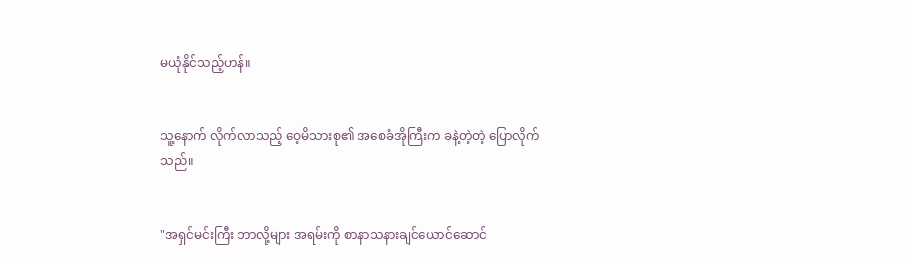မယုံနိုင်‌သည့်ဟန်။


သူ့နောက် လိုက်လာသည့် ဝေ့မိသားစု၏ အစေခံအိုကြီးက ခနဲ့တဲ့တဲ့ ပြောလိုက်သည်။


"အရှင်မင်းကြီး ဘာလို့များ အရမ်းကို စာနာသနားချင်ယောင်ဆောင်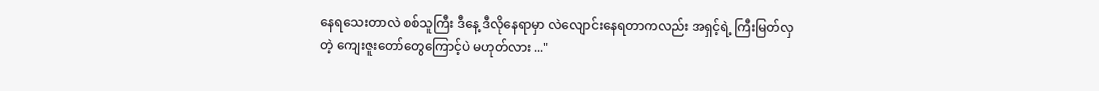နေရသေးတာလဲ စစ်သူကြီး ဒီနေ့ ဒီလိုနေရာမှာ လဲလျောင်းနေရတာကလည်း အရှင့်ရဲ့ ကြီးမြတ်လှတဲ့ ကျေးဇူးတော်တွေကြောင့်ပဲ မဟုတ်လား ..."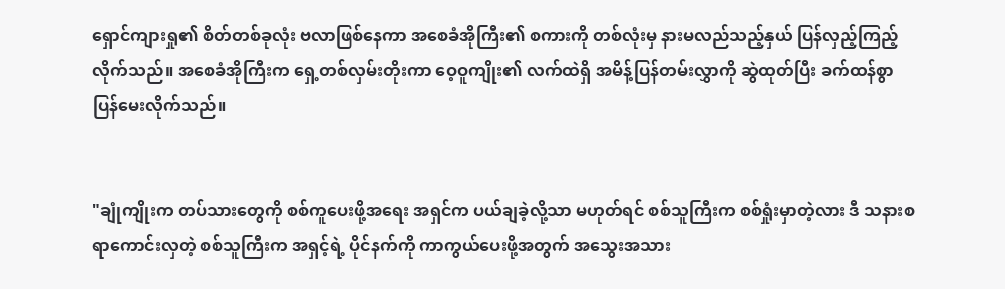ရှောင်ကျားရှု၏ စိတ်တစ်ခုလုံး ဗလာဖြစ်နေကာ အစေခံအိုကြီး၏ စကားကို တစ်လုံးမှ နားမလည်သည့်နှယ် ပြန်လှည့်ကြည့်လိုက်သည်။ အစေခံအိုကြီးက ရှေ့တစ်လှမ်းတိုးကာ ဝေ့ဝူကျိုး၏ လက်ထဲရှိ အမိန့်ပြန်တမ်းလွှာကို ဆွဲထုတ်ပြီး ခက်ထန်စွာ ပြန်မေးလိုက်သည်။


"ချုံကျိုးက တပ်သားတွေကို စစ်ကူပေးဖို့အရေး အရှင်က ပယ်ချခဲ့လို့သာ မဟုတ်ရင် စစ်သူကြီးက စစ်ရှုံးမှာတဲ့လား ဒီ သနားစရာကောင်းလှတဲ့ စစ်သူကြီးက အရှင့်ရဲ့ ပိုင်နက်ကို ကာကွယ်ပေးဖို့အတွက် အသွေးအသား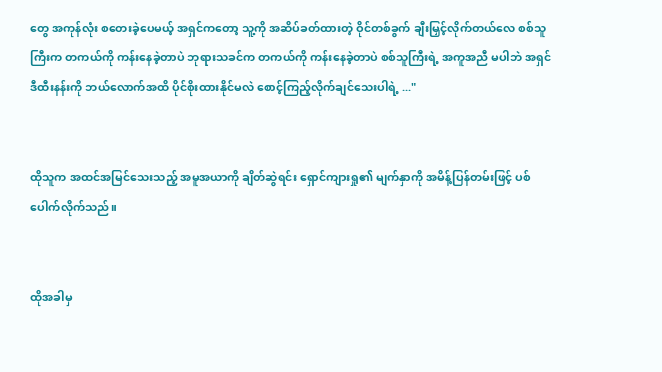တွေ အကုန်လုံး စတေးခဲ့ပေမယ့် အရှင်ကတော့ သူ့ကို အဆိပ်ခတ်ထားတဲ့ ဝိုင်တစ်ခွက် ချီးမြှင့်လိုက်တယ်လေ စစ်သူကြီးက တကယ်ကို ကန်းနေခဲ့တာပဲ ဘုရားသခင်က တကယ်ကို ကန်းနေခဲ့တာပဲ စစ်သူကြီးရဲ့ အကူအညီ မပါဘဲ အရှင် ဒီထီးနန်းကို ဘယ်လောက်အထိ ပိုင်စိုးထားနိုင်မလဲ စောင့်ကြည့်လိုက်ချင်သေးပါရဲ့ ..."


ထိုသူက အထင်အမြင်သေးသည့် အမူအယာကို ချိတ်ဆွဲရင်း ရှောင်ကျားရှု၏ မျက်နှာကို အမိန့်ပြန်တမ်းဖြင့် ပစ်ပေါက်လိုက်သည်။


ထိုအခါမှ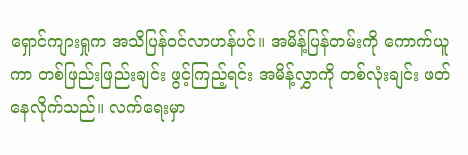ရှောင်ကျားရှုက အသိပြန်ဝင်လာဟန်ပင်။ အမိန့်ပြန်တမ်းကို ကောက်ယူကာ တစ်ဖြည်းဖြည်းချင်း ဖွင့်ကြည့်ရင်း အမိန့်လွှာကို တစ်လုံးချင်း ဖတ်နေလိုက်သည်။ လက်ရေးမှာ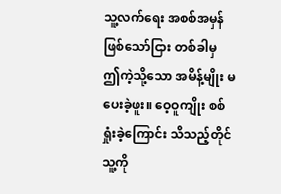သူ့လက်ရေး အစစ်အမှန် ဖြစ်သော်ငြား တစ်ခါမှ ဤကဲ့သို့သော အမိန့်မျိုး မပေးခဲ့ဖူး။ ဝေ့ဝူကျိုး စစ်ရှုံးခဲ့ကြောင်း သိသည့်တိုင် သူ့ကို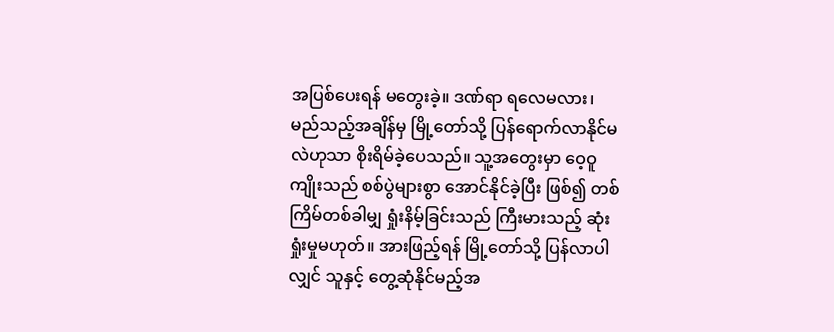အပြစ်ပေးရန် မတွေးခဲ့။ ဒဏ်ရာ ရလေမလား၊ မည်သည့်အချိန်မှ မြို့တော်သို့ ပြန်ရောက်လာနိုင်မလဲဟုသာ စိုးရိမ်ခဲ့ပေသည်။ သူ့အတွေးမှာ ဝေ့ဝူကျိုးသည် စစ်ပွဲများစွာ အောင်နိုင်ခဲ့ပြီး ဖြစ်၍ တစ်ကြိမ်တစ်ခါမျှ ရှုံးနိမ့်ခြင်းသည် ကြီးမားသည့် ဆုံးရှုံးမှုမဟုတ်။ အားဖြည့်ရန် မြို့တော်သို့ ပြန်လာပါလျှင် သူနှင့် တွေ့ဆုံနိုင်မည့်အ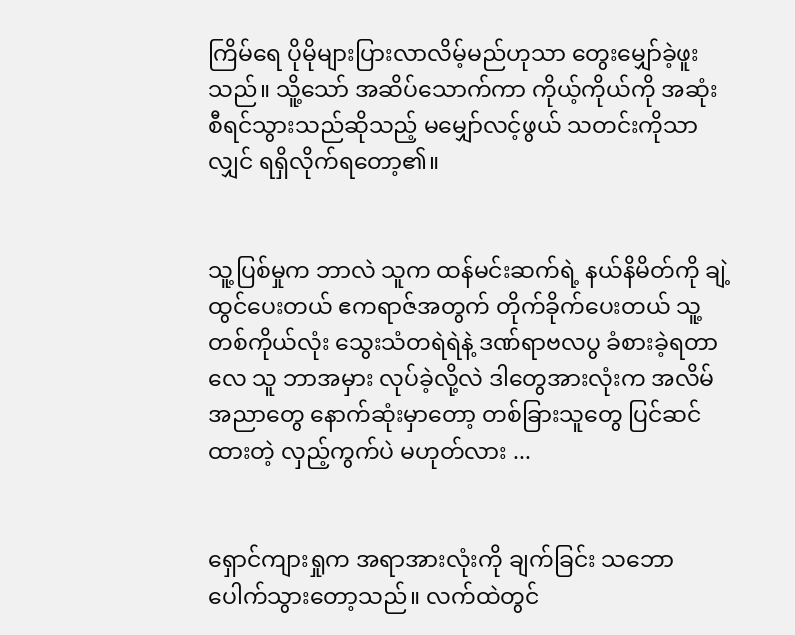ကြိမ်ရေ ပိုမိုများပြားလာလိမ့်မည်ဟုသာ တွေးမျှော်ခဲ့ဖူးသည်။ သိူ့သော် အဆိပ်သောက်ကာ ကိုယ့်ကိုယ်ကို အဆုံးစီရင်သွားသည်ဆိုသည့် မမျှော်လင့်ဖွယ် သတင်းကိုသာလျှင် ရရှိလိုက်ရတော့၏။


သူ့ပြစ်မှုက ဘာလဲ သူက ထန်မင်းဆက်ရဲ့ နယ်နိမိတ်ကို ချဲ့ထွင်ပေးတယ် ဧကရာဇ်အတွက် တိုက်ခိုက်ပေးတယ် သူ့တစ်ကိုယ်လုံး သွေးသံတရဲရဲနဲ့ ဒဏ်ရာဗလပွ ခံစားခဲ့ရတာလေ သူ ဘာအမှား လုပ်ခဲ့လို့လဲ ဒါတွေအားလုံးက အလိမ်အညာတွေ နောက်ဆုံးမှာတော့ တစ်ခြားသူတွေ ပြင်ဆင်ထားတဲ့ လှည့်ကွက်ပဲ မဟုတ်လား ...


ရှောင်ကျားရှုက အရာအားလုံးကို ချက်ခြင်း သဘောပေါက်သွားတော့သည်။ လက်ထဲတွင်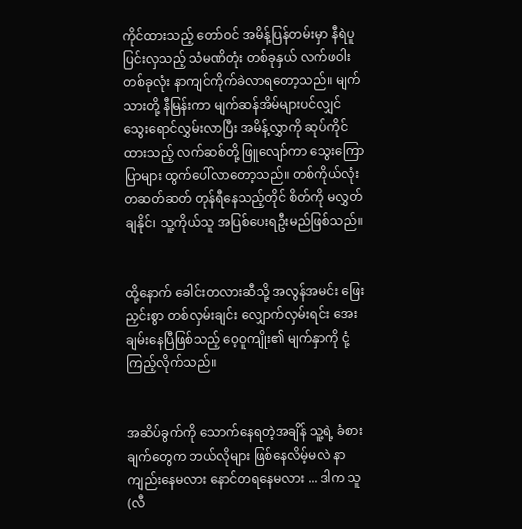ကိုင်ထားသည့် တော်ဝင် အမိန့်ပြန်တမ်းမှာ နီရဲပူပြင်းလှသည့် သံမဏိတုံး တစ်ခုနှယ် လက်ဖဝါးတစ်ခုလုံး နာကျင်ကိုက်ခဲလာရတော့သည်။ မျက်သားတို့ နီမြန်းကာ မျက်ဆန်အိမ်များပင်လျှင် သွေးရောင်လွှမ်းလာပြီး အမိန့်လွှာကို ဆုပ်ကိုင်ထားသည့် လက်ဆစ်တို့ ဖြူလျော်ကာ သွေးကြောပြာများ ထွက်ပေါ်လာတော့သည်။ တစ်ကိုယ်လုံး တဆတ်ဆတ် တုန်ရီနေသည့်တိုင် စိတ်ကို မလွှတ်ချနိုင်၊ သူ့ကိုယ်သူ အပြစ်ပေးရဦးမည်ဖြစ်သည်။


ထို့နောက် ခေါင်းတလားဆီသို့ အလွန်အမင်း ဖြေးညှင်းစွာ တစ်လှမ်းချင်း လျှောက်လှမ်းရင်း အေးချမ်းနေပြီဖြစ်သည့် ဝေ့ဝူကျိုး၏ မျက်နှာကို ငုံ့ကြည့်လိုက်သည်။


အဆိပ်ခွက်ကို သောက်နေရတဲ့အချိန် သူ့ရဲ့ ခံစားချက်တွေက ဘယ်လိုများ ဖြစ်နေလိမ့်မလဲ ‌နာကျည်းနေမလား နောင်တရနေမလား ... ဒါက သူ(လီ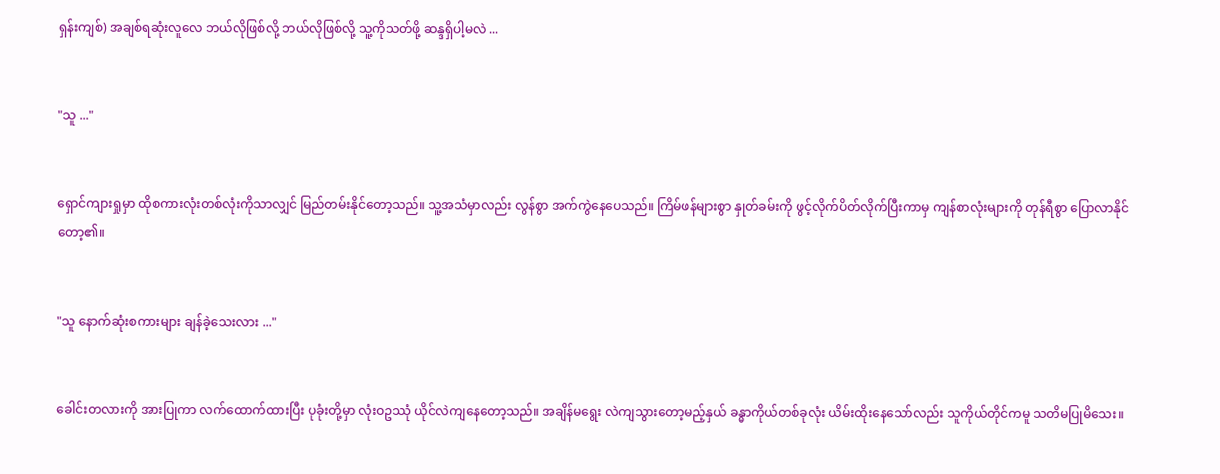ရှန်းကျစ်) အချစ်ရဆုံးလူလေ ဘယ်လိုဖြစ်လို့ ဘယ်လိုဖြစ်လို့ သူ့ကိုသတ်ဖို့ ဆန္ဒရှိပါ့မလဲ ...


"သူ ..."


ရှောင်ကျားရှုမှာ ထိုစကားလုံးတစ်လုံးကိုသာလျှင် မြည်တမ်းနိုင်တော့သည်။ သူ့အသံမှာလည်း လွန်စွာ အက်ကွဲနေပေသည်။ ကြိမ်ဖန်များစွာ နှုတ်ခမ်းကို ဖွင့်လိုက်ပိတ်လိုက်ပြီးကာမှ ကျန်စာလုံးများကို တုန်ရီစွာ ပြောလာနိုင်တော့၏။


"သူ နောက်ဆုံးစကားများ ချန်ခဲ့သေးလား ..."


ခေါင်းတလားကို အားပြုကာ လက်ထောက်ထားပြီး ပုခုံးတို့မှာ လုံးဝဥဿုံ ယိုင်လဲကျနေတော့သည်။ အချိန်မရွေး လဲကျသွားတော့မည့်နှယ် ခန္ဓာကိုယ်တစ်ခုလုံး ယိမ်းထိုးနေသော်လည်း သူကိုယ်တိုင်ကမူ သတိမပြုမိသေး။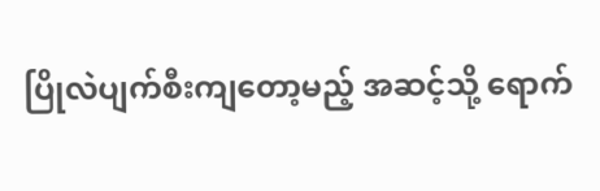ပြိုလဲပျက်စီးကျတော့မည့် အဆင့်သို့ ရောက်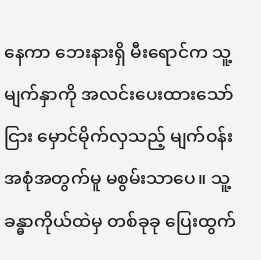နေကာ ဘေးနားရှိ မီးရောင်က သူ့မျက်နှာကို အလင်းပေးထားသော်ငြား မှောင်မိုက်လှသည့် မျက်ဝန်းအစုံအတွက်မူ မစွမ်းသာပေ။ သူ့ခန္ဓာကိုယ်ထဲမှ တစ်ခုခု ပြေးထွက်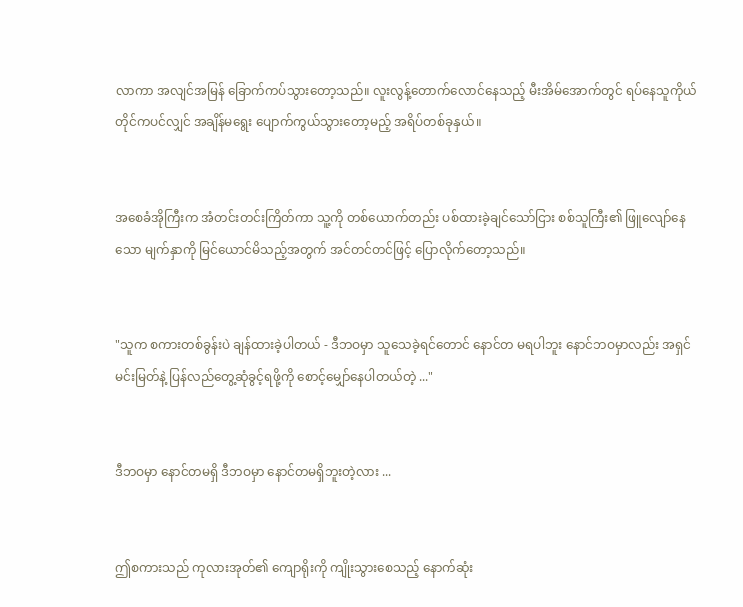လာကာ အလျင်အမြန် ခြောက်ကပ်သွားတော့သည်။ လူးလွန့်တောက်လောင်နေသည့် မီးအိမ်အောက်တွင် ရပ်နေသူကိုယ်တိုင်ကပင်လျှင် အချိန်မရွေး ပျောက်ကွယ်သွားတော့မည့် အရိပ်တစ်ခုနှယ်။


အစေခံအိုကြီးက အံတင်းတင်းကြိတ်ကာ သူ့ကို တစ်ယောက်တည်း ပစ်ထားခဲ့ချင်သော်ငြား စစ်သူကြီး၏ ဖြူလျော်နေသော မျက်နှာကို မြင်ယောင်မိသည့်အတွက် အင်တင်တင်ဖြင့် ပြောလိုက်တော့သည်။


"သူက စကားတစ်ခွန်းပဲ ချန်ထားခဲ့ပါတယ် - ဒီဘဝမှာ သူသေခဲ့ရင်တောင် နောင်တ မရပါဘူး နောင်ဘဝမှာလည်း အရှင်မင်းမြတ်နဲ့ ပြန်လည်တွေ့ဆုံခွင့်ရဖို့ကို စောင့်မျှော်နေပါတယ်တဲ့ ..."


ဒီဘဝမှာ နောင်တမရှိ ဒီဘဝမှာ နောင်တမရှိဘူးတဲ့လား ...


ဤစကားသည် ကုလားအုတ်၏ ကျောရိုးကို ‌ကျိုးသွားစေသည့် နောက်ဆုံး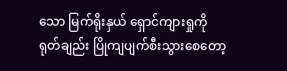သော မြက်ရိုးနှယ် ရှောင်ကျားရှုကို ရုတ်ချည်း ပြိုကျပျက်စီးသွားစေတော့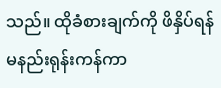သည်။ ထိုခံစားချက်ကို ဖိနှိပ်ရန် မနည်းရုန်းကန်ကာ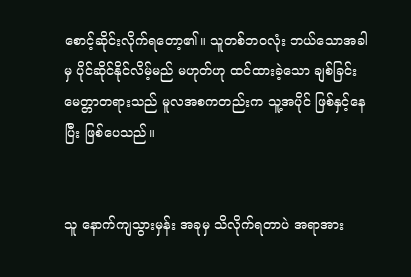စောင့်ဆိုင်းလိုက်ရတော့၏။ သူတစ်ဘဝလုံး ဘယ်သောအခါမှ ပိုင်ဆိုင်နိုင်လိမ့်မည် မဟုတ်ဟု ထင်ထားခဲ့သော ချစ်ခြင်းမေတ္တာတရားသည် မူလအစကတည်းက သူ့အပိုင် ဖြစ်နှင့်နေပြီး ဖြစ်ပေသည်။


သူ နောက်ကျသွားမှန်း အခုမှ သိလိုက်ရတာပဲ အရာအား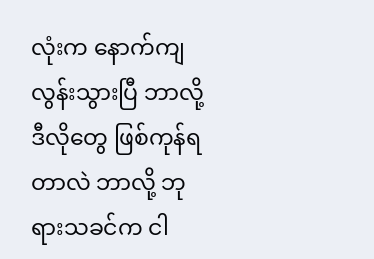လုံးက နောက်ကျလွန်းသွားပြီ ဘာလို့ ဒီလိုတွေ ဖြစ်ကုန်ရတာလဲ ဘာလို့ ဘုရားသခင်က ငါ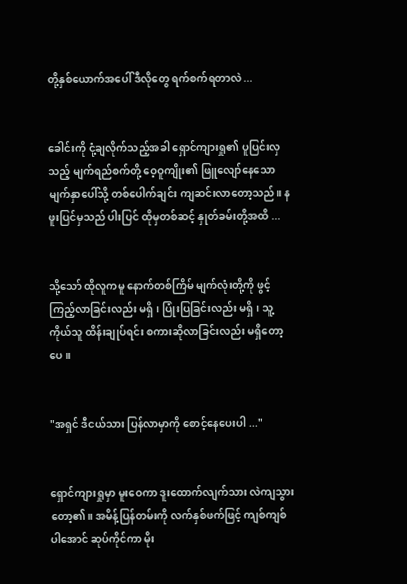တို့နှစ်ယောက်အပေါ် ဒီလိုတွေ ရက်စက်ရတာလဲ ...


ခေါင်းကို ငုံ့ချလိုက်သည့်အခါ ရှောင်ကျားရှု၏ ပူပြင်းလှသည့် မျက်ရည်စက်တို့ ဝေ့ဝူကျိုး၏ ဖြူလျော်နေသော မျက်နှာပေါ်သို့ တစ်ပေါက်ချင်း ကျဆင်းလာတော့သည်။ နဖူးပြင်မှသည် ပါးပြင် ထိုမှတစ်ဆင့် နှုတ်ခမ်းတို့အထိ ...


သို့သော် ထိုလူကမူ နောက်တစ်ကြိမ် မျက်လုံးတို့ကို ဖွင့်ကြည့်လာခြင်းလည်း မရှိ၊ ပြုံးပြခြင်းလည်း မရှိ၊ သူ့ကိုယ်သူ ထိန်းချုပ်ရင်း စကားဆိုလာခြင်းလည်း မရှိတော့ပေ။


"အရှင် ဒီငယ်သား ပြန်လာမှာကို စောင့်နေပေးပါ ..."


ရှောင်ကျားရှုမှာ မူးဝေကာ ဒူးထောက်လျက်သား လဲကျသွားတော့၏။ အမိန့်ပြန်တမ်းကို လက်နှစ်ဖက်ဖြင့် ကျစ်ကျစ်ပါအောင် ဆုပ်ကိုင်ကာ မိုး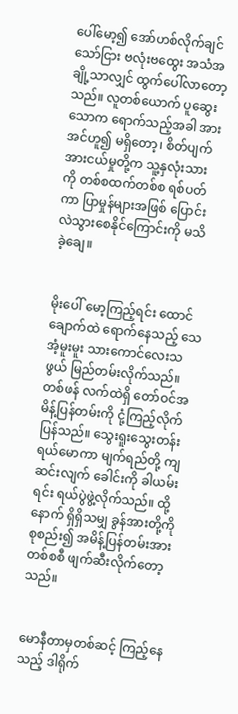ပေါ်မော့၍ အော်ဟစ်လိုက်ချင်သော်ငြား ဗလုံးဗထွေး အသံအချို့သာလျှင် ထွက်ပေါ်လာတော့သည်။ လူတစ်ယောက် ပူဆွေးသောက ရောက်သည့်အခါ အားအင်ဟူ၍ မရှိတော့၊ စိတ်ပျက်အားငယ်မှုတို့က သူ့နှလုံးသားကို တစ်စထက်တစ်စ ရစ်ပတ်ကာ ပြာမှုန်များအဖြစ် ပြောင်းလဲသွားစေနိုင်ကြောင်းကို မသိခဲ့ချေ။


မိုးပေါ် မော့ကြည့်ရင်း ထောင်ချောက်ထဲ ရောက်‌နေသည့် သေအံ့မူးမူး သားကောင်လေးသဖွယ် မြည်တမ်းလိုက်သည်။ တစ်ဖန် လက်ထဲရှိ တော်ဝင်အမိန့်ပြန်တမ်းကို ငုံ့ကြည့်လိုက်ပြန်သည်။ သွေးရူးသွေးတန်း ရယ်မောကာ မျက်ရည်တို့ ကျဆင်းလျက် ခေါင်းကို ခါယမ်းရင်း ရယ်ပွဲဖွဲ့လိုက်သည်။ ထို့နောက် ရှိရှိသမျှ ခွန်အားတို့ကို စုစည်း၍ အမိန့်ပြန်တမ်းအား တစ်စစီ ဖျက်ဆီးလိုက်တော့သည်။


မောနီတာမှတစ်ဆင့် ကြည့်နေသည့် ဒါရိုက်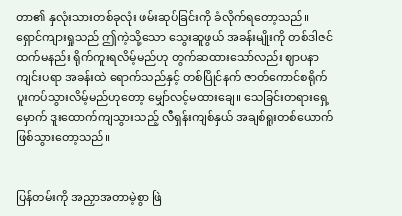တာ၏ နှလုံးသားတစ်ခုလုံး ဖမ်းဆုပ်ခြင်းကို ခံလိုက်ရတော့သည်။ ရှောင်ကျားရှုသည် ဤကဲ့သို့သော သွေးဆူဖွယ် အခန်းမျိုးကို တစ်ဒါဇင်ထက်မနည်း ရိုက်ကူးရလိမ့်မည်ဟု တွက်ဆထားသော်လည်း ဈာပနာကျင်းပရာ အခန်းထဲ‌ ရောက်သည်နှင့် တစ်ပြိုင်နက် ဇာတ်ကောင်စရိုက် ပူးကပ်သွားလိမ့်မည်ဟုတော့ မျှော်လင့်မထားချေ။ သေခြင်းတရား‌ရှေ့မှောက် ဒူးထောက်ကျသွားသည့် လီရှန်းကျစ်နှယ် အချစ်ရူးတစ်ယောက် ဖြစ်သွားတော့သည်။


ပြန်တမ်းကို အညှာအတာမဲ့စွာ ဖြဲ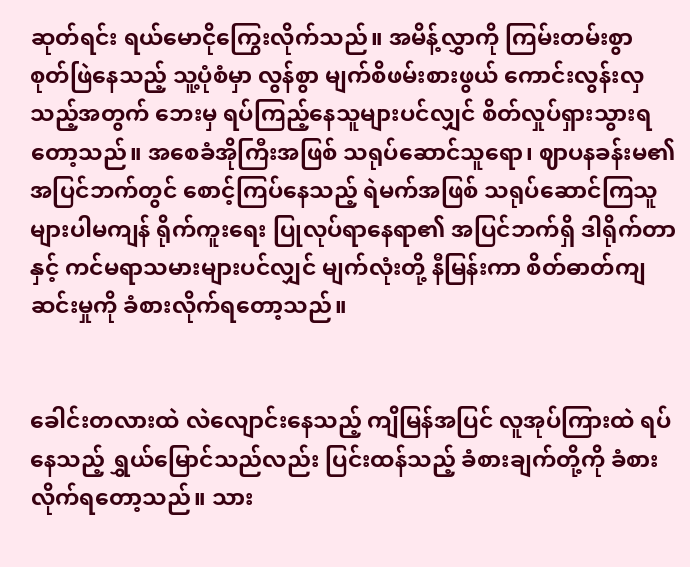ဆုတ်ရင်း ရယ်မောငိုကြွေးလိုက်သည်။ အမိန့်လွှာကို ကြမ်းတမ်းစွာ စုတ်ဖြဲနေသည့် သူ့ပုံစံမှာ လွန်စွာ မျက်စိဖမ်းစားဖွယ် ကောင်းလွန်းလှသည့်အတွက် ဘေးမှ ရပ်ကြည့်နေသူများပင်လျှင် စိတ်လှုပ်ရှားသွားရတော့သည်။ အစေခံအိုကြီးအဖြစ် သရုပ်ဆောင်သူရော၊ ဈာပနခန်းမ၏ အပြင်ဘက်တွင် စောင့်ကြပ်နေသည့် ရဲမက်အဖြစ် သရုပ်ဆောင်ကြသူများပါမကျန် ရိုက်ကူးရေး ပြုလုပ်‌ရာနေရာ၏ အပြင်ဘက်ရှိ ဒါရိုက်တာနှင့် ကင်မရာသမားများပင်လျှင် မျက်လုံးတို့ နီမြန်းကာ စိတ်ဓာတ်ကျဆင်းမှုကို ခံစားလိုက်ရတော့သည်။


ခေါင်းတလားထဲ လဲလျောင်းနေသည့် ကျိမြန်အပြင် လူအုပ်ကြားထဲ ရပ်နေသည့် ရွှယ်မြောင်သည်လည်း ပြင်းထန်သည့် ခံစားချက်တို့ကို ခံစားလိုက်ရတော့သည်။ သား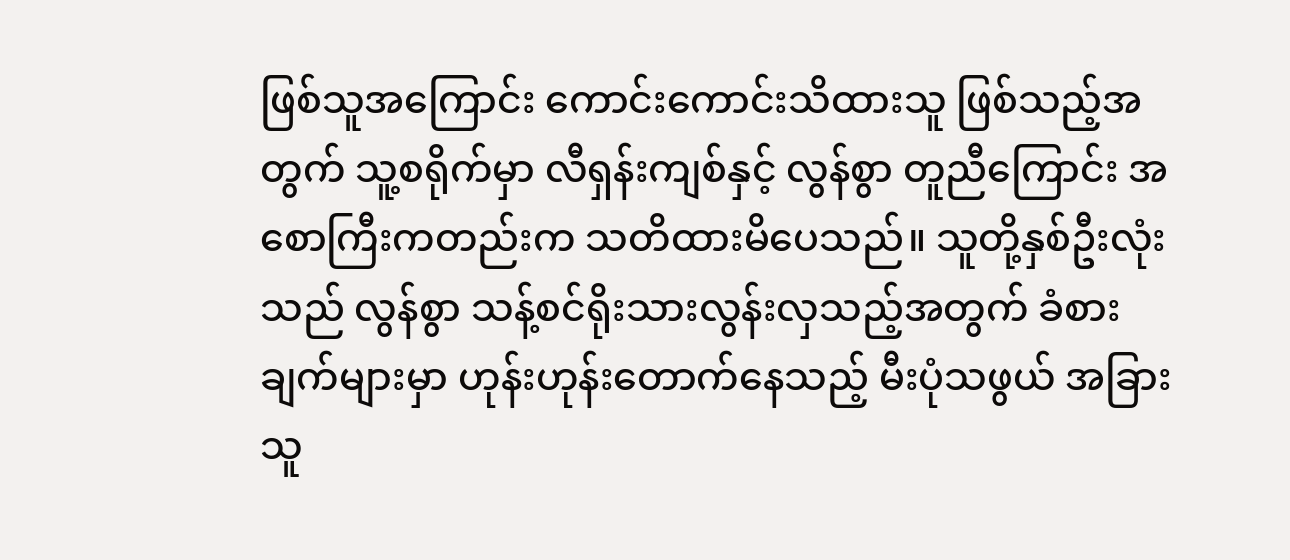ဖြစ်သူအကြောင်း ကောင်းကောင်းသိထားသူ ဖြစ်သည့်အတွက် သူ့စရိုက်မှာ လီရှန်းကျစ်နှင့် လွန်စွာ တူညီကြောင်း အစောကြီးကတည်းက သတိထားမိပေသည်။ သူတို့နှစ်ဦးလုံးသည် လွန်စွာ သန့်စင်ရိုးသားလွန်းလှသည့်အတွက် ခံစားချက်များမှာ ဟုန်းဟုန်းတောက်နေသည့် မီးပုံသဖွယ် အခြားသူ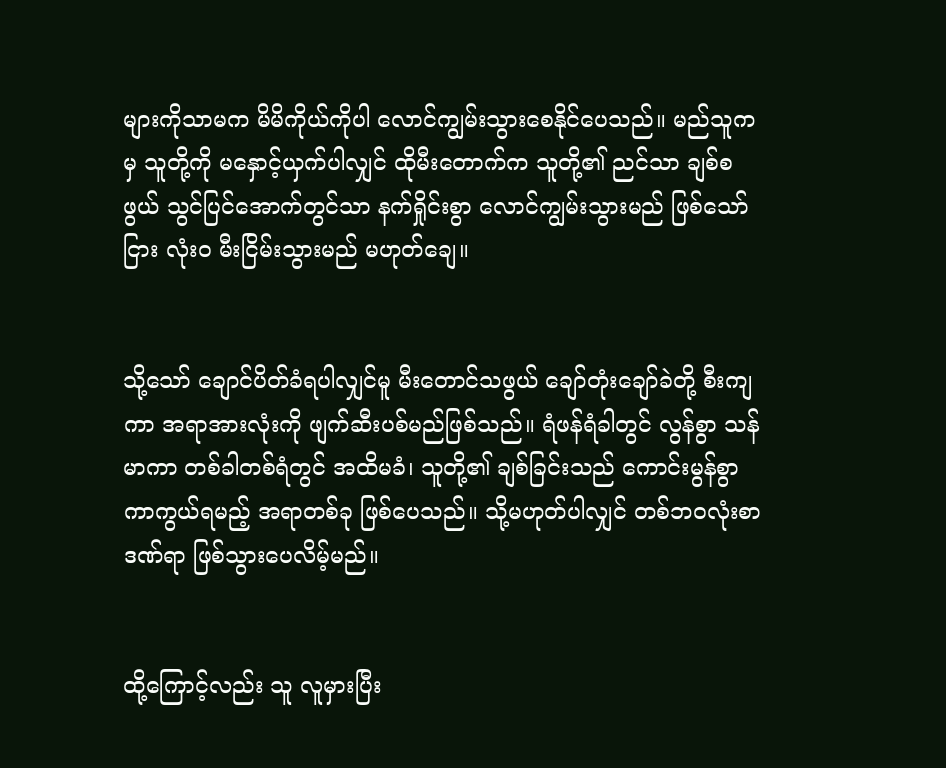များကိုသာမက မိမိကိုယ်ကိုပါ လောင်ကျွမ်းသွားစေနိုင်ပေသည်။ မည်သူကမှ သူတို့ကို မနှောင့်ယှက်ပါလျှင် ထိုမီးတောက်က သူတို့၏ ညင်သာ ချစ်စဖွယ် သွင်ပြင်အောက်တွင်သာ နက်ရှိုင်းစွာ လောင်ကျွမ်းသွားမည် ဖြစ်သော်ငြား လုံးဝ မီးငြိမ်းသွားမည် မဟုတ်ချေ။


သို့သော် ချောင်ပိတ်ခံရပါလျှင်မူ မီးတောင်သဖွယ် ချော်တုံးချော်ခဲတို့ စီးကျကာ အရာအားလုံးကို ဖျက်ဆီးပစ်မည်ဖြစ်သည်။ ရံဖန်ရံခါတွင် လွန်စွာ သန်မာကာ တစ်ခါတစ်ရံတွင် အထိမခံ၊ သူတို့၏ ချစ်ခြင်းသည် ကောင်းမွန်စွာ ကာကွယ်ရမည့် အရာတစ်ခု ဖြစ်ပေသည်။ သို့မဟုတ်ပါလျှင် တစ်ဘဝလုံးစာ ဒဏ်ရာ ဖြစ်သွားပေလိမ့်မည်။


ထို့ကြောင့်လည်း သူ လူမှားပြီး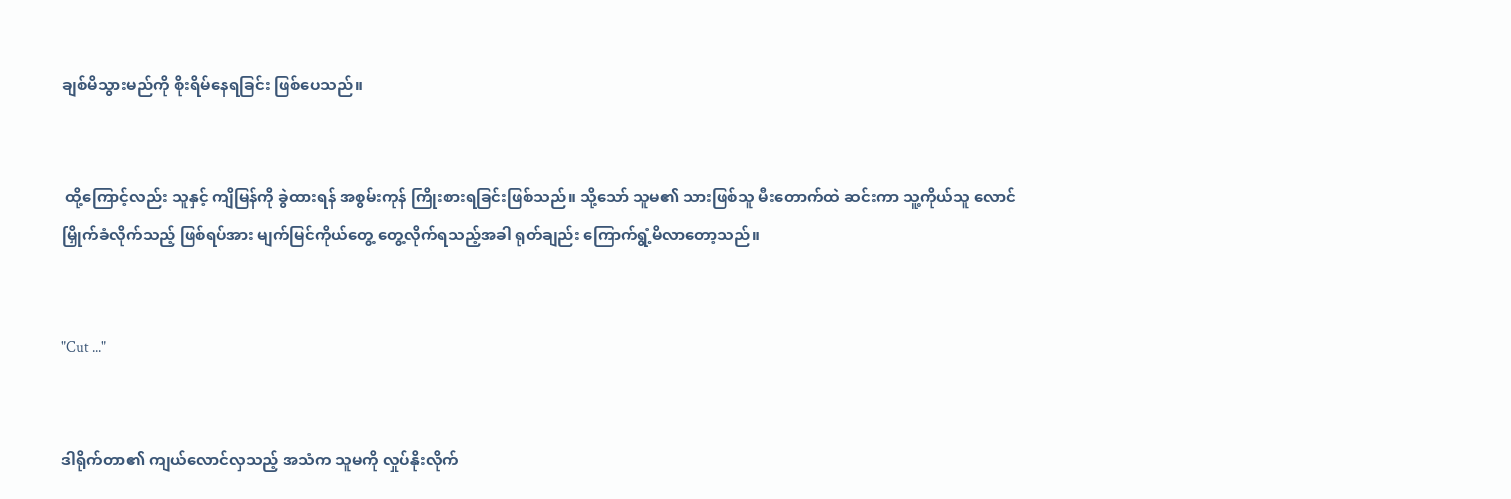ချစ်မိသွားမည်ကို စိုးရိမ်နေရခြင်း ဖြစ်ပေသည်။


 ထို့ကြောင့်လည်း သူနှင့် ကျိမြန်ကို ခွဲထားရန် အစွမ်းကုန် ကြိုးစားရခြင်းဖြစ်သည်။ သို့သော် သူမ၏ သားဖြစ်သူ မီးတောက်ထဲ ဆင်းကာ သူ့ကိုယ်သူ လောင်မြှိုက်ခံလိုက်သည့် ဖြစ်ရပ်အား မျက်မြင်ကိုယ်တွေ့ တွေ့လိုက်ရသည့်အခါ ရုတ်ချည်း ကြောက်ရွံ့မိလာတော့သည်။


"Cut ..."


ဒါရိုက်တာ၏ ကျယ်လောင်လှသည့် အသံက သူမကို လှုပ်နိုးလိုက်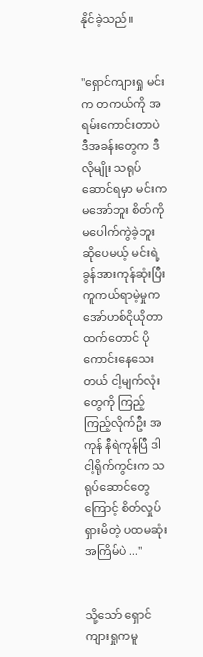နိုင်ခဲ့သည်။


"ရှောင်ကျားရှု မင်းက တကယ်ကို အရမ်းကောင်းတာပဲ ဒီအခန်းတွေက ဒီလိုမျိုး သရုပ်ဆောင်ရမှာ မင်းက မအော်ဘူး စိတ်ကို မပေါက်ကွဲခဲ့ဘူး ဆိုပေမယ့် မင်းရဲ့ ခွန်အားကုန်ဆုံးပြီး ကူကယ်ရာမဲ့မှုက အော်ဟစ်ငိုယိုတာထက်တောင် ပိုကောင်းနေသေးတယ် ငါ့မျက်လုံးတွေကို ကြည့်ကြည့်လိုက်ဦး အကုန် နီရဲကုန်ပြီ ဒါ ငါ့ရိုက်ကွင်းက သရုပ်ဆောင်တွေကြောင့် စိတ်လှုပ်ရှားမိတဲ့ ပထမဆုံး အကြိမ်ပဲ ..."


သို့သော် ရှောင်ကျားရှုကမူ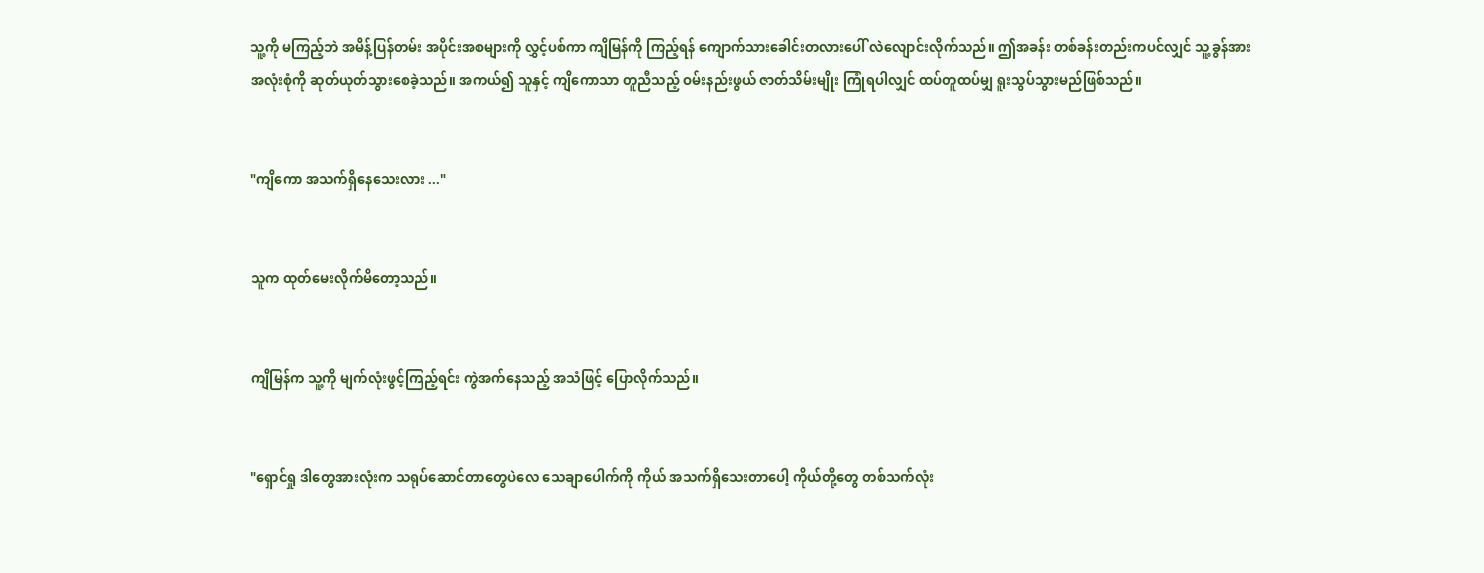သူ့ကို မကြည့်ဘဲ အမိန့်ပြန်တမ်း အပိုင်းအစများကို လွှင့်ပစ်ကာ ကျိမြန်ကို ကြည့်ရန် ကျောက်သားခေါင်းတလားပေါ် လဲလျောင်းလိုက်သည်။ ဤအခန်း တစ်ခန်းတည်းကပင်လျှင် သူ့ခွန်အား အလုံးစုံကို ဆုတ်ယုတ်သွားစေခဲ့သည်။ အကယ်၍ သူနှင့် ကျိကောသာ တူညီသည့် ဝမ်းနည်းဖွယ် ဇာတ်သိမ်းမျိုး ကြုံရပါလျှင် ထပ်တူထပ်မျှ ရူးသွပ်သွားမည်ဖြစ်သည်။


"ကျိကော အသက်ရှိနေသေးလား ..."


သူက ထုတ်မေးလိုက်မိတော့သည်။


ကျိမြန်က သူ့ကို မျက်လုံးဖွင့်ကြည့်ရင်း ကွဲအက်နေသည့် အသံဖြင့် ပြောလိုက်သည်။


"ရှောင်ရှု ဒါတွေအားလုံးက သရုပ်ဆောင်တာတွေပဲလေ သေချာပေါက်ကို ကိုယ် အသက်ရှိသေးတာပေါ့ ကိုယ်တို့တွေ တစ်သက်လုံး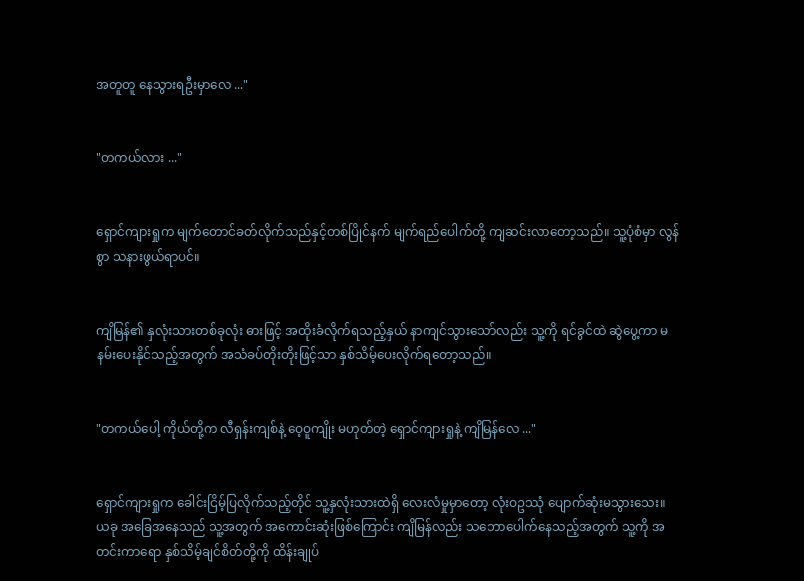အတူတူ နေသွားရဦးမှာလေ ..."


"တကယ်လား ..."


ရှောင်ကျားရှုက မျက်တောင်ခတ်လိုက်သည်နှင့်တစ်ပြိုင်နက် မျက်ရည်ပေါက်တို့ ကျဆင်းလာတော့သည်။ သူ့ပုံစံမှာ လွန်စွာ သနားဖွယ်ရာပင်။


ကျိမြန်၏ နှလုံးသားတစ်ခုလုံး ဓားဖြင့် အထိုးခံလိုက်ရသည့်နှယ် နာကျင်သွားသော်လည်း သူ့ကို ရင်ခွင်ထဲ ဆွဲပွေ့ကာ မနမ်းပေးနိုင်သည့်အတွက် အသံခပ်တိုးတိုးဖြင့်သာ နှစ်သိမ့်ပေးလိုက်ရတော့သည်။


"တကယ်ပေါ့ ကိုယ်တို့က လီရှန်းကျစ်နဲ့ ဝေ့ဝူကျိုး မဟုတ်တဲ့ ရှောင်ကျားရှုနဲ့ ကျိမြန်လေ ..."


ရှောင်ကျားရှုက ခေါင်းငြိမ့်ပြလိုက်သည့်တိုင် သူ့နှလုံးသားထဲရှိ လေးလံမှုမှာတော့ လုံးဝဥဿုံ ပျောက်ဆုံးမသွားသေး။ ယခု အခြေအနေသည် သူ့အတွက် အကောင်းဆုံးဖြစ်ကြောင်း ကျိမြန်လည်း သဘောပေါက်နေသည့်အတွက် သူ့ကို အတင်းကာရော နှစ်သိမ့်ချင်စိတ်တို့ကို ထိန်းချုပ်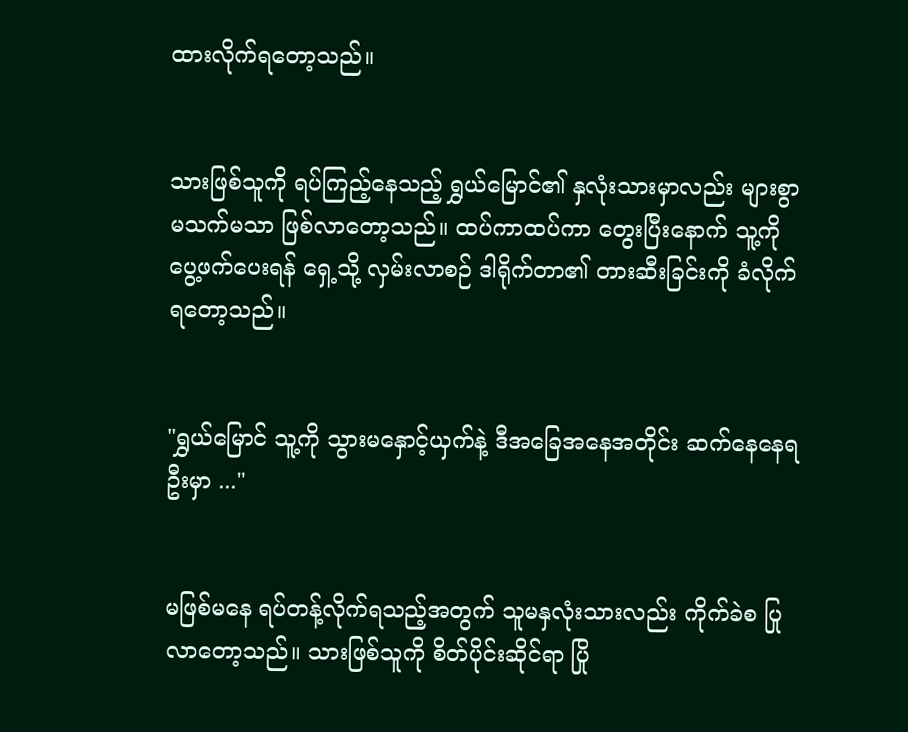ထားလိုက်ရတော့သည်။


သားဖြစ်သူကို ရပ်‌ကြည့်နေသည့် ရွှယ်မြောင်၏ နှလုံးသားမှာလည်း များစွာ မသက်မသာ ဖြစ်လာတော့သည်။ ထပ်ကာထပ်ကာ တွေးပြီးနောက် သူ့ကို ပွေ့ဖက်ပေးရန် ရှေ့သို့ လှမ်းလာစဉ် ဒါရိုက်တာ၏ တားဆီးခြင်းကို ခံလိုက်ရတော့သည်။


"ရွှယ်မြောင် သူ့ကို သွားမနှောင့်ယှက်နဲ့ ဒီအခြေအနေအတိုင်း ဆက်နေနေရဦးမှာ ..."


မဖြစ်မနေ ရပ်တန့်လိုက်ရသည့်အတွက် သူမနှလုံးသားလည်း ကိုက်ခဲစ ပြုလာတော့သည်။ သားဖြစ်သူကို စိတ်ပိုင်းဆိုင်ရာ ပြို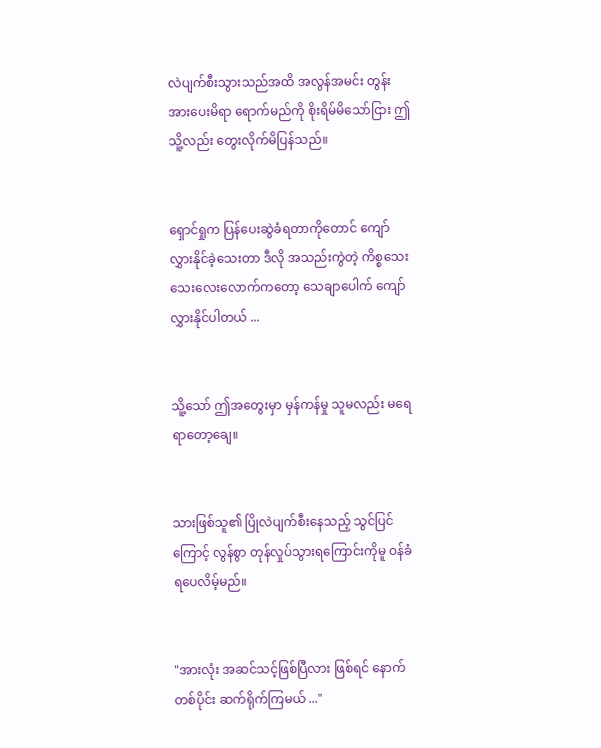လဲပျက်စီးသွားသည်အထိ အလွန်အမင်း တွန်းအားပေးမိရာ ရောက်မည်ကို စိုးရိမ်မိသော်ငြား ဤသိူ့လည်း တွေးလိုက်မိပြန်သည်။


ရှောင်ရှုက ပြန်ပေးဆွဲခံရတာကိုတောင် ကျော်လွှားနိုင်ခဲ့သေးတာ ဒီလို အသည်းကွဲတဲ့ ကိစ္စသေးသေးလေးလောက်ကတော့ သေချာပေါက် ကျော်လွှားနိုင်ပါတယ် ...


သိူ့သော် ဤအတွေးမှာ မှန်ကန်မှု သူမလည်း မရေရာတော့ချေ။


သားဖြစ်သူ၏ ပြိုလဲပျက်စီးနေသည့် သွင်ပြင်ကြောင့် လွန်စွာ တုန်လှုပ်သွားရကြောင်းကိုမူ ဝန်ခံရပေလိမ့်မည်။


"အားလုံး အဆင်သင့်ဖြစ်ပြီလား ဖြစ်ရင် နောက်တစ်ပိုင်း ဆက်ရိုက်ကြမယ် ..."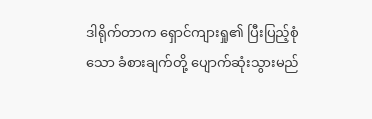ဒါရိုက်တာက ရှောင်ကျားရှု၏ ပြီးပြည့်စုံသော ခံစားချက်တို့ ပျောက်ဆုံးသွားမည်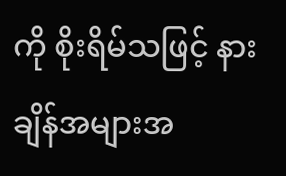ကို စိုးရိမ်သဖြင့် နားချိန်အများအ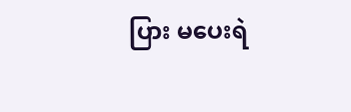ပြား မပေးရဲ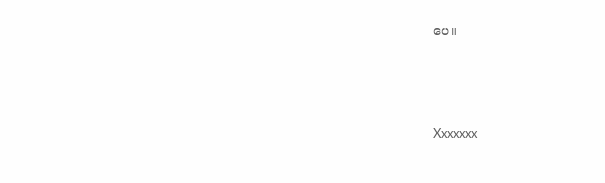ပေ။




Xxxxxxx